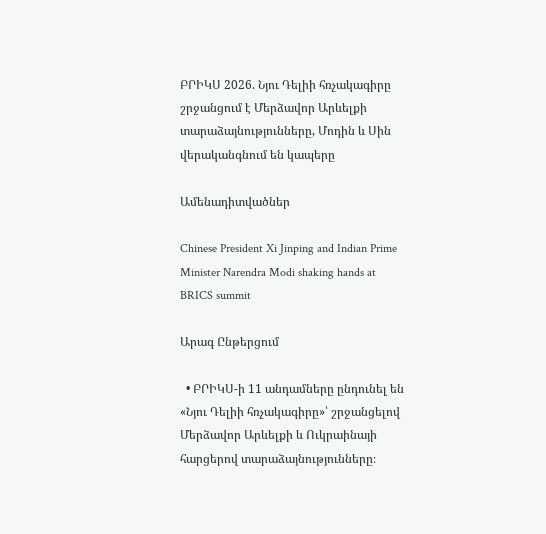ԲՐԻԿՍ 2026. Նյու Դելիի հռչակագիրը շրջանցում է Մերձավոր Արևելքի տարաձայնությունները, Մոդին և Սին վերականգնում են կապերը

Ամենադիտվածներ

Chinese President Xi Jinping and Indian Prime Minister Narendra Modi shaking hands at BRICS summit

Արագ Ընթերցում

  • ԲՐԻԿՍ-ի 11 անդամները ընդունել են «Նյու Դելիի հռչակագիրը»՝ շրջանցելով Մերձավոր Արևելքի և Ուկրաինայի հարցերով տարաձայնությունները։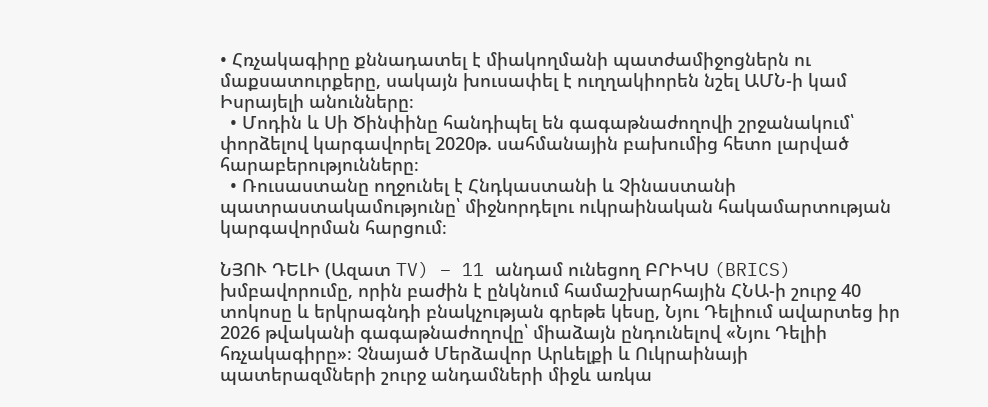• Հռչակագիրը քննադատել է միակողմանի պատժամիջոցներն ու մաքսատուրքերը, սակայն խուսափել է ուղղակիորեն նշել ԱՄՆ-ի կամ Իսրայելի անունները։
  • Մոդին և Սի Ծինփինը հանդիպել են գագաթնաժողովի շրջանակում՝ փորձելով կարգավորել 2020թ. սահմանային բախումից հետո լարված հարաբերությունները։
  • Ռուսաստանը ողջունել է Հնդկաստանի և Չինաստանի պատրաստակամությունը՝ միջնորդելու ուկրաինական հակամարտության կարգավորման հարցում։

ՆՅՈՒ ԴԵԼԻ (Ազատ TV) – 11 անդամ ունեցող ԲՐԻԿՍ (BRICS) խմբավորումը, որին բաժին է ընկնում համաշխարհային ՀՆԱ-ի շուրջ 40 տոկոսը և երկրագնդի բնակչության գրեթե կեսը, Նյու Դելիում ավարտեց իր 2026 թվականի գագաթնաժողովը՝ միաձայն ընդունելով «Նյու Դելիի հռչակագիրը»։ Չնայած Մերձավոր Արևելքի և Ուկրաինայի պատերազմների շուրջ անդամների միջև առկա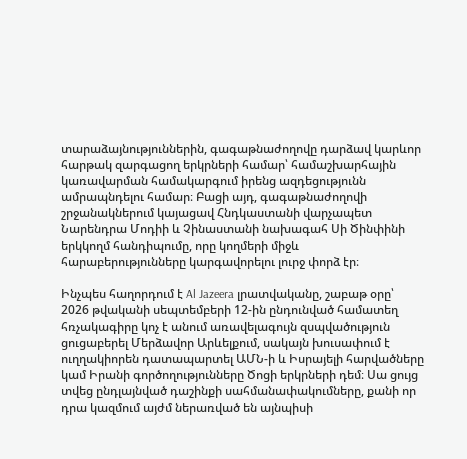տարաձայնություններին, գագաթնաժողովը դարձավ կարևոր հարթակ զարգացող երկրների համար՝ համաշխարհային կառավարման համակարգում իրենց ազդեցությունն ամրապնդելու համար։ Բացի այդ, գագաթնաժողովի շրջանակներում կայացավ Հնդկաստանի վարչապետ Նարենդրա Մոդիի և Չինաստանի նախագահ Սի Ծինփինի երկկողմ հանդիպումը, որը կողմերի միջև հարաբերությունները կարգավորելու լուրջ փորձ էր։

Ինչպես հաղորդում է Al Jazeera լրատվականը, շաբաթ օրը՝ 2026 թվականի սեպտեմբերի 12-ին ընդունված համատեղ հռչակագիրը կոչ է անում առավելագույն զսպվածություն ցուցաբերել Մերձավոր Արևելքում, սակայն խուսափում է ուղղակիորեն դատապարտել ԱՄՆ-ի և Իսրայելի հարվածները կամ Իրանի գործողությունները Ծոցի երկրների դեմ։ Սա ցույց տվեց ընդլայնված դաշինքի սահմանափակումները, քանի որ դրա կազմում այժմ ներառված են այնպիսի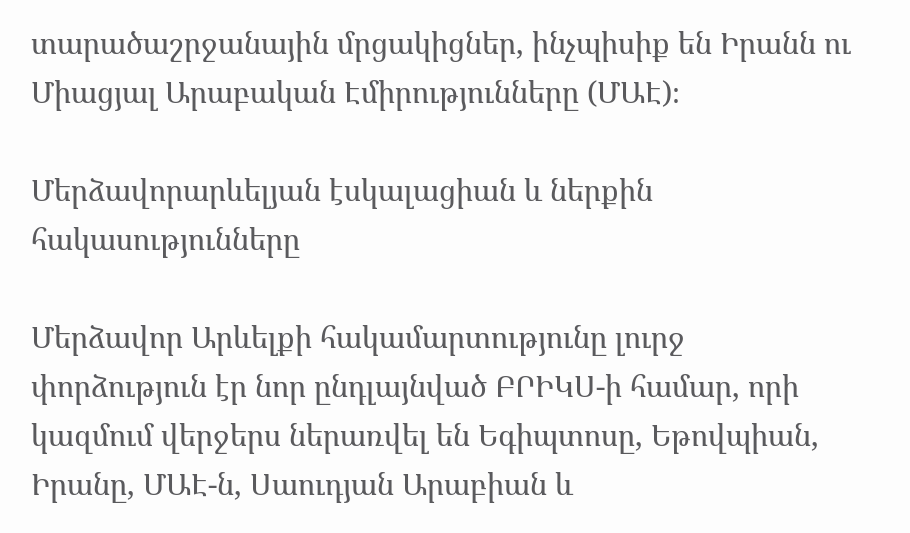տարածաշրջանային մրցակիցներ, ինչպիսիք են Իրանն ու Միացյալ Արաբական Էմիրությունները (ՄԱԷ)։

Մերձավորարևելյան էսկալացիան և ներքին հակասությունները

Մերձավոր Արևելքի հակամարտությունը լուրջ փորձություն էր նոր ընդլայնված ԲՐԻԿՍ-ի համար, որի կազմում վերջերս ներառվել են Եգիպտոսը, Եթովպիան, Իրանը, ՄԱԷ-ն, Սաուդյան Արաբիան և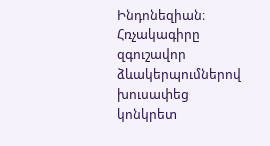Ինդոնեզիան։ Հռչակագիրը զգուշավոր ձևակերպումներով խուսափեց կոնկրետ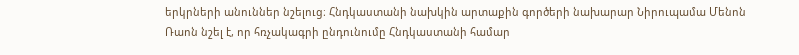երկրների անուններ նշելուց։ Հնդկաստանի նախկին արտաքին գործերի նախարար Նիրուպամա Մենոն Ռաոն նշել է, որ հռչակագրի ընդունումը Հնդկաստանի համար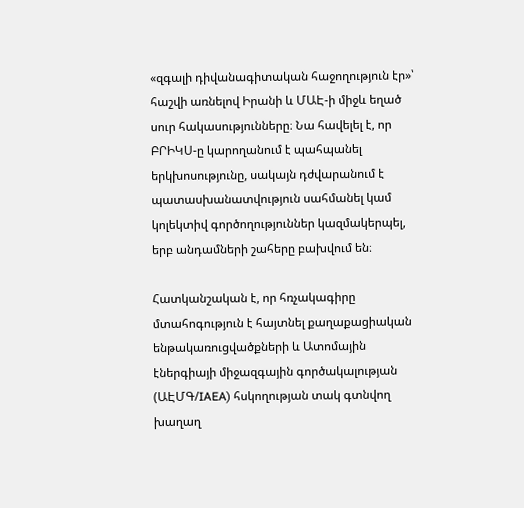«զգալի դիվանագիտական հաջողություն էր»՝ հաշվի առնելով Իրանի և ՄԱԷ-ի միջև եղած սուր հակասությունները։ Նա հավելել է, որ ԲՐԻԿՍ-ը կարողանում է պահպանել երկխոսությունը, սակայն դժվարանում է պատասխանատվություն սահմանել կամ կոլեկտիվ գործողություններ կազմակերպել, երբ անդամների շահերը բախվում են։

Հատկանշական է, որ հռչակագիրը մտահոգություն է հայտնել քաղաքացիական ենթակառուցվածքների և Ատոմային էներգիայի միջազգային գործակալության (ԱԷՄԳ/IAEA) հսկողության տակ գտնվող խաղաղ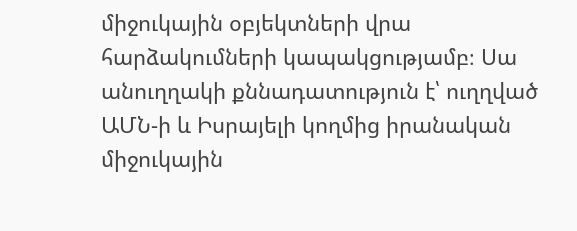միջուկային օբյեկտների վրա հարձակումների կապակցությամբ։ Սա անուղղակի քննադատություն է՝ ուղղված ԱՄՆ-ի և Իսրայելի կողմից իրանական միջուկային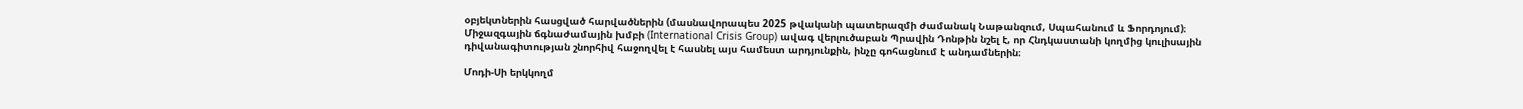օբյեկտներին հասցված հարվածներին (մասնավորապես 2025 թվականի պատերազմի ժամանակ Նաթանզում, Սպահանում և Ֆորդոյում)։ Միջազգային ճգնաժամային խմբի (International Crisis Group) ավագ վերլուծաբան Պրավին Դոնթին նշել է, որ Հնդկաստանի կողմից կուլիսային դիվանագիտության շնորհիվ հաջողվել է հասնել այս համեստ արդյունքին, ինչը գոհացնում է անդամներին։

Մոդի-Սի երկկողմ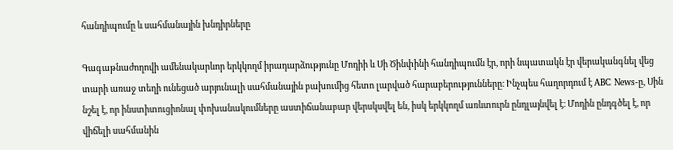հանդիպումը և սահմանային խնդիրները

Գագաթնաժողովի ամենակարևոր երկկողմ իրադարձությունը Մոդիի և Սի Ծինփինի հանդիպումն էր, որի նպատակն էր վերականգնել վեց տարի առաջ տեղի ունեցած արյունալի սահմանային բախումից հետո լարված հարաբերությունները։ Ինչպես հաղորդում է ABC News-ը, Սին նշել է, որ ինստիտուցիոնալ փոխանակումները աստիճանաբար վերսկսվել են, իսկ երկկողմ առևտուրն ընդլայնվել է։ Մոդին ընդգծել է, որ վիճելի սահմանին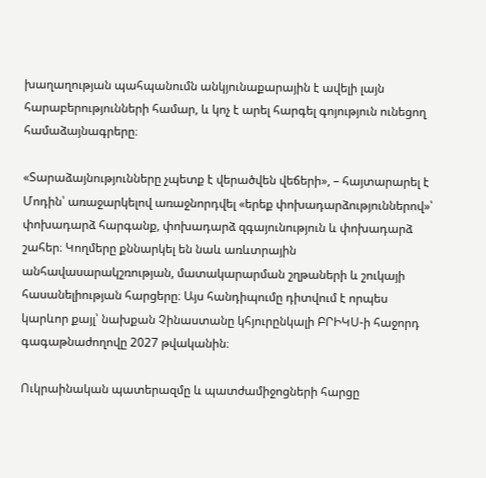խաղաղության պահպանումն անկյունաքարային է ավելի լայն հարաբերությունների համար, և կոչ է արել հարգել գոյություն ունեցող համաձայնագրերը։

«Տարաձայնությունները չպետք է վերածվեն վեճերի», – հայտարարել է Մոդին՝ առաջարկելով առաջնորդվել «երեք փոխադարձություններով»՝ փոխադարձ հարգանք, փոխադարձ զգայունություն և փոխադարձ շահեր։ Կողմերը քննարկել են նաև առևտրային անհավասարակշռության, մատակարարման շղթաների և շուկայի հասանելիության հարցերը։ Այս հանդիպումը դիտվում է որպես կարևոր քայլ՝ նախքան Չինաստանը կհյուրընկալի ԲՐԻԿՍ-ի հաջորդ գագաթնաժողովը 2027 թվականին։

Ուկրաինական պատերազմը և պատժամիջոցների հարցը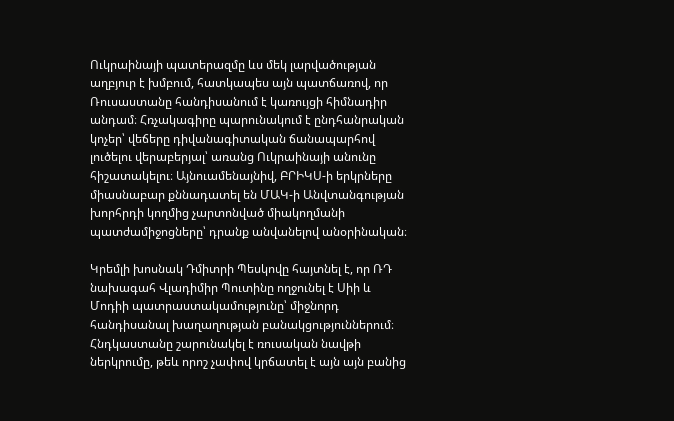Ուկրաինայի պատերազմը ևս մեկ լարվածության աղբյուր է խմբում, հատկապես այն պատճառով, որ Ռուսաստանը հանդիսանում է կառույցի հիմնադիր անդամ։ Հռչակագիրը պարունակում է ընդհանրական կոչեր՝ վեճերը դիվանագիտական ճանապարհով լուծելու վերաբերյալ՝ առանց Ուկրաինայի անունը հիշատակելու։ Այնուամենայնիվ, ԲՐԻԿՍ-ի երկրները միասնաբար քննադատել են ՄԱԿ-ի Անվտանգության խորհրդի կողմից չարտոնված միակողմանի պատժամիջոցները՝ դրանք անվանելով անօրինական։

Կրեմլի խոսնակ Դմիտրի Պեսկովը հայտնել է, որ ՌԴ նախագահ Վլադիմիր Պուտինը ողջունել է Սիի և Մոդիի պատրաստակամությունը՝ միջնորդ հանդիսանալ խաղաղության բանակցություններում։ Հնդկաստանը շարունակել է ռուսական նավթի ներկրումը, թեև որոշ չափով կրճատել է այն այն բանից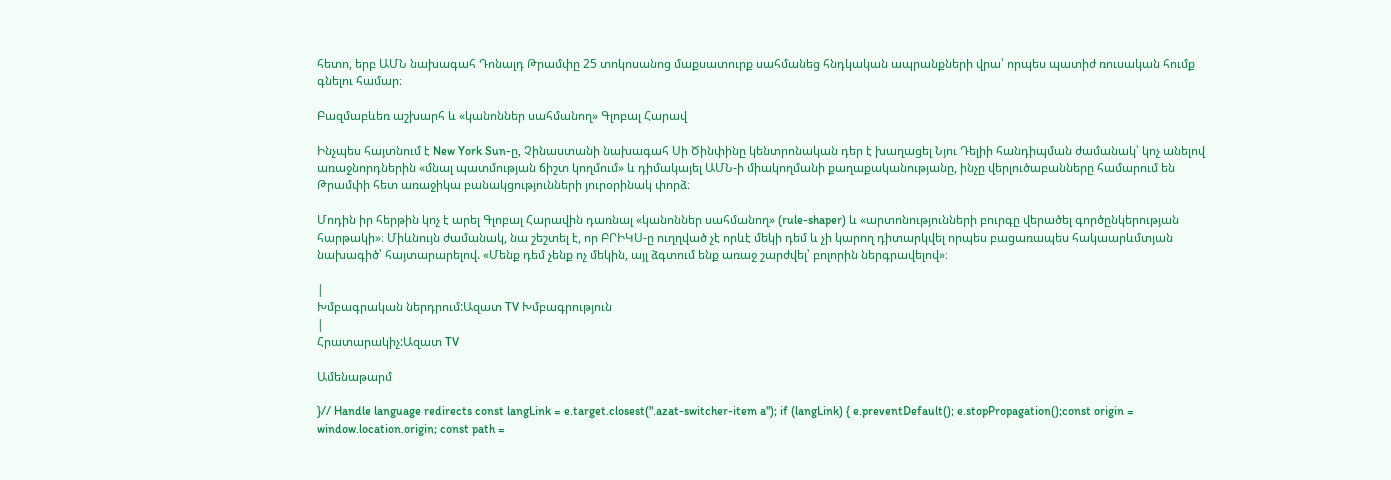հետո, երբ ԱՄՆ նախագահ Դոնալդ Թրամփը 25 տոկոսանոց մաքսատուրք սահմանեց հնդկական ապրանքների վրա՝ որպես պատիժ ռուսական հումք գնելու համար։

Բազմաբևեռ աշխարհ և «կանոններ սահմանող» Գլոբալ Հարավ

Ինչպես հայտնում է New York Sun-ը, Չինաստանի նախագահ Սի Ծինփինը կենտրոնական դեր է խաղացել Նյու Դելիի հանդիպման ժամանակ՝ կոչ անելով առաջնորդներին «մնալ պատմության ճիշտ կողմում» և դիմակայել ԱՄՆ-ի միակողմանի քաղաքականությանը, ինչը վերլուծաբանները համարում են Թրամփի հետ առաջիկա բանակցությունների յուրօրինակ փորձ։

Մոդին իր հերթին կոչ է արել Գլոբալ Հարավին դառնալ «կանոններ սահմանող» (rule-shaper) և «արտոնությունների բուրգը վերածել գործընկերության հարթակի»։ Միևնույն ժամանակ, նա շեշտել է, որ ԲՐԻԿՍ-ը ուղղված չէ որևէ մեկի դեմ և չի կարող դիտարկվել որպես բացառապես հակաարևմտյան նախագիծ՝ հայտարարելով. «Մենք դեմ չենք ոչ մեկին, այլ ձգտում ենք առաջ շարժվել՝ բոլորին ներգրավելով»։

|
Խմբագրական ներդրում:Ազատ TV Խմբագրություն
|
Հրատարակիչ:Ազատ TV

Ամենաթարմ

}// Handle language redirects const langLink = e.target.closest(".azat-switcher-item a"); if (langLink) { e.preventDefault(); e.stopPropagation();const origin = window.location.origin; const path =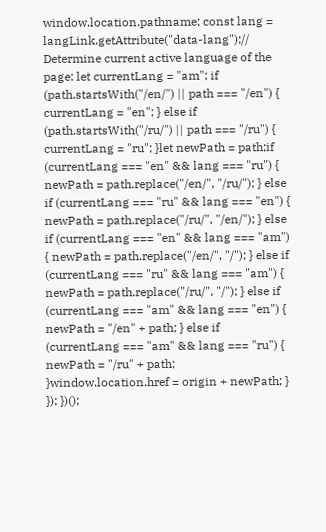window.location.pathname; const lang = langLink.getAttribute("data-lang");// Determine current active language of the page: let currentLang = "am"; if (path.startsWith("/en/") || path === "/en") { currentLang = "en"; } else if (path.startsWith("/ru/") || path === "/ru") { currentLang = "ru"; }let newPath = path;if (currentLang === "en" && lang === "ru") { newPath = path.replace("/en/", "/ru/"); } else if (currentLang === "ru" && lang === "en") { newPath = path.replace("/ru/", "/en/"); } else if (currentLang === "en" && lang === "am") { newPath = path.replace("/en/", "/"); } else if (currentLang === "ru" && lang === "am") { newPath = path.replace("/ru/", "/"); } else if (currentLang === "am" && lang === "en") { newPath = "/en" + path; } else if (currentLang === "am" && lang === "ru") { newPath = "/ru" + path; }window.location.href = origin + newPath; } }); })();